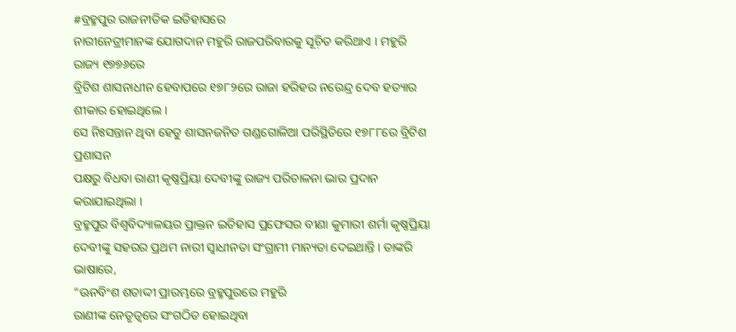#ବ୍ରହ୍ମପୁର ରାଜନୀତିକ ଇତିହାସରେ
ନାରୀନେତ୍ରୀମାନଙ୍କ ଯୋଗଦାନ ମହୁରି ରାଜପରିବାରକୁ ସୂଚ଼ିତ କରିଥାଏ । ମହୁରି ରାଜ୍ୟ ୧୭୭୬ରେ
ବ୍ରିଟିଶ ଶାସନାଧୀନ ହେବାପରେ ୧୭୮୨ରେ ରାଜା ହରିହର ନରେନ୍ଦ୍ର ଦେବ ହତ୍ୟାର ଶୀକାର ହୋଇଥିଲେ ।
ସେ ନିଃସନ୍ତାନ ଥିବା ହେତୁ ଶାସନଜନିତ ଗଣ୍ଡଗୋଳିଆ ପରିସ୍ଥିତିରେ ୧୭୮୮ରେ ବ୍ରିଟିଶ ପ୍ରଶାସନ
ପକ୍ଷରୁ ବିଧବା ରାଣୀ କୃଷ୍ଣପ୍ରିୟା ଦେବୀଙ୍କୁ ରାଜ୍ୟ ପରିଚାଳନା ଭାର ପ୍ରଦାନ କରାଯାଇଥିଲା ।
ବ୍ରହ୍ମପୁର ବିଶ୍ୱବିଦ୍ୟାଳୟର ପ୍ରାକ୍ତନ ଇତିହାସ ପ୍ରଫେସର ବୀଣା କୁମାରୀ ଶର୍ମା କୃଷ୍ଣପ୍ରିୟା
ଦେବୀଙ୍କୁ ସହରର ପ୍ରଥମ ନାରୀ ସ୍ୱାଧୀନତା ସଂଗ୍ରାମୀ ମାନ୍ୟତା ଦେଇଥାନ୍ତି । ତାଙ୍କରି ଭାଷାରେ,
“ଊନବିଂଶ ଶତାଦ୍ଦୀ ପ୍ରାରମ୍ଭରେ ବ୍ରହ୍ମପୁରରେ ମହୁରି
ରାଣୀଙ୍କ ନେତୃତ୍ୱରେ ସଂଗଠିତ ହୋଇଥିବା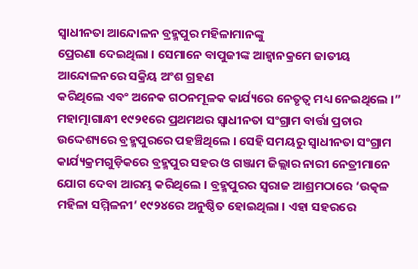ସ୍ୱାଧୀନତା ଆନ୍ଦୋଳନ ବ୍ରହ୍ମପୁର ମହିଳାମାନଙ୍କୁ
ପ୍ରେରଣା ଦେଇଥିଲା । ସେମାନେ ବାପୁଜୀଙ୍କ ଆହ୍ୱାନକ୍ରମେ ଜାତୀୟ ଆନ୍ଦୋଳନରେ ସକ୍ରିୟ ଅଂଶ ଗ୍ରହଣ
କରିଥିଲେ ଏବଂ ଅନେକ ଗଠନମୂଳକ କାର୍ଯ୍ୟରେ ନେତୃତ୍ୱ ମଧ୍ୟ ନେଇଥିଲେ ।”
ମହାତ୍ମାଗାନ୍ଧୀ ୧୯୨୧ରେ ପ୍ରଥମଥର ସ୍ୱାଧୀନତା ସଂଗ୍ରାମ ବାର୍ତ୍ତା ପ୍ରଚାର ଉଦ୍ଦେଶ୍ୟରେ ବ୍ରହ୍ମପୁରରେ ପହଞ୍ଚିଥିଲେ । ସେହି ସମୟରୁ ସ୍ୱାଧୀନତା ସଂଗ୍ରାମ କାର୍ଯ୍ୟକ୍ରମଗୁଡ଼ିକରେ ବ୍ରହ୍ମପୁର ସହର ଓ ଗଞ୍ଜାମ ଜିଲ୍ଲାର ନାରୀ ନେତ୍ରୀମାନେ ଯୋଗ ଦେବା ଆରମ୍ଭ କରିଥିଲେ । ବ୍ରହ୍ମପୁରର ସ୍ୱରାଜ ଆଶ୍ରମଠାରେ ‘ଉତ୍କଳ ମହିଳା ସମ୍ମିଳନୀ’ ୧୯୨୪ରେ ଅନୁଷ୍ଠିତ ହୋଇଥିଲା । ଏହା ସହରରେ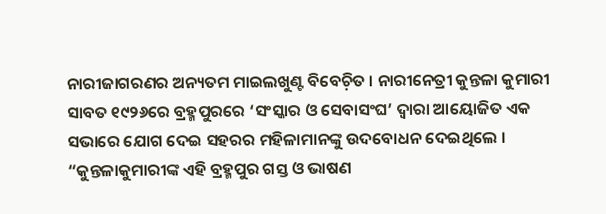ନାରୀଜାଗରଣର ଅନ୍ୟତମ ମାଇଲଖୁଣ୍ଟ ବିବେଚ଼ିତ । ନାରୀନେତ୍ରୀ କୁନ୍ତଳା କୁମାରୀ ସାବତ ୧୯୨୬ରେ ବ୍ରହ୍ମପୁରରେ ‘ସଂସ୍କାର ଓ ସେବାସଂଘ’ ଦ୍ୱାରା ଆୟୋଜିତ ଏକ ସଭାରେ ଯୋଗ ଦେଇ ସହରର ମହିଳାମାନଙ୍କୁ ଉଦବୋଧନ ଦେଇଥିଲେ । “କୁନ୍ତଳାକୁମାରୀଙ୍କ ଏହି ବ୍ରହ୍ମପୁର ଗସ୍ତ ଓ ଭାଷଣ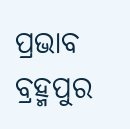ପ୍ରଭାବ ବ୍ରହ୍ମପୁର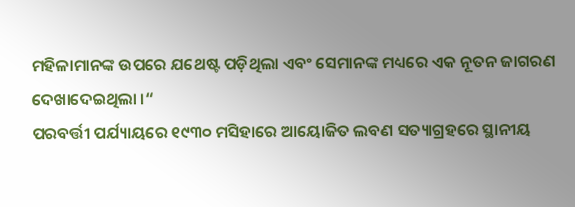ମହିଳାମାନଙ୍କ ଉପରେ ଯଥେଷ୍ଟ ପଡ଼ିଥିଲା ଏବଂ ସେମାନଙ୍କ ମଧ୍ୟରେ ଏକ ନୂତନ ଜାଗରଣ ଦେଖାଦେଇଥିଲା ।“
ପରବର୍ତ୍ତୀ ପର୍ଯ୍ୟାୟରେ ୧୯୩୦ ମସିହାରେ ଆୟୋଜିତ ଲବଣ ସତ୍ୟାଗ୍ରହରେ ସ୍ଥାନୀୟ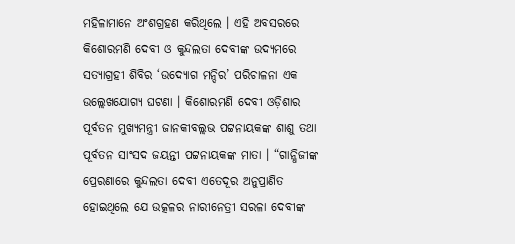ମହିଳାମାନେ ଅଂଶଗ୍ରହଣ କରିଥିଲେ । ଏହି ଅବସରରେ କିଶୋରମଣି ଦେବୀ ଓ କୁନ୍ଦଲତା ଦେବୀଙ୍କ ଉଦ୍ୟମରେ ସତ୍ୟାଗ୍ରହୀ ଶିବିର ‘ଉଦ୍ୟୋଗ ମନ୍ଦିର’ ପରିଚାଳନା ଏକ ଉଲ୍ଲେଖଯୋଗ୍ୟ ଘଟଣା । କିଶୋରମଣି ଦେବୀ ଓଡ଼ିଶାର ପୂର୍ବତନ ମୁଖ୍ୟମନ୍ତ୍ରୀ ଜାନକୀବଲ୍ଲଭ ପଟ୍ଟନାୟକଙ୍କ ଶାଶୁ ତଥା ପୂର୍ବତନ ସାଂସଦ ଜୟନ୍ତୀ ପଟ୍ଟନାୟକଙ୍କ ମାତା । “ଗାନ୍ଧିଜୀଙ୍କ ପ୍ରେରଣାରେ କୁନ୍ଦଲତା ଦେବୀ ଏତେଦୂର ଅନୁପ୍ରାଣିତ ହୋଇଥିଲେ ଯେ ଉତ୍କଳର ନାରୀନେତ୍ରୀ ସରଳା ଦେବୀଙ୍କ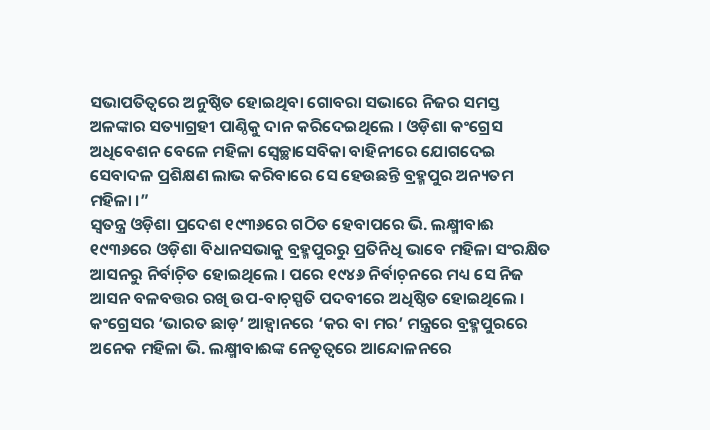ସଭାପତିତ୍ୱରେ ଅନୁଷ୍ଠିତ ହୋଇଥିବା ଗୋବରା ସଭାରେ ନିଜର ସମସ୍ତ ଅଳଙ୍କାର ସତ୍ୟାଗ୍ରହୀ ପାଣ୍ଠିକୁ ଦାନ କରିଦେଇଥିଲେ । ଓଡ଼ିଶା କଂଗ୍ରେସ ଅଧିବେଶନ ବେଳେ ମହିଳା ସ୍ୱେଚ୍ଛାସେବିକା ବାହିନୀରେ ଯୋଗଦେଇ ସେବାଦଳ ପ୍ରଶିକ୍ଷଣ ଲାଭ କରିବାରେ ସେ ହେଉଛନ୍ତି ବ୍ରହ୍ମପୁର ଅନ୍ୟତମ ମହିଳା ।”
ସ୍ୱତନ୍ତ୍ର ଓଡ଼ିଶା ପ୍ରଦେଶ ୧୯୩୬ରେ ଗଠିତ ହେବାପରେ ଭି. ଲକ୍ଷ୍ମୀବାଈ ୧୯୩୬ରେ ଓଡ଼ିଶା ବିଧାନସଭାକୁ ବ୍ରହ୍ମପୁରରୁ ପ୍ରତିନିଧି ଭାବେ ମହିଳା ସଂରକ୍ଷିତ ଆସନରୁ ନିର୍ବାଚ଼ିତ ହୋଇଥିଲେ । ପରେ ୧୯୪୬ ନିର୍ବାଚ଼ନରେ ମଧ୍ୟ ସେ ନିଜ ଆସନ ବଳବତ୍ତର ରଖି ଉପ-ବାଚ଼ସ୍ପତି ପଦବୀରେ ଅଧିଷ୍ଠିତ ହୋଇଥିଲେ । କଂଗ୍ରେସର ‘ଭାରତ ଛାଡ଼’ ଆହ୍ୱାନରେ ‘କର ବା ମର’ ମନ୍ତ୍ରରେ ବ୍ରହ୍ମପୁରରେ ଅନେକ ମହିଳା ଭି. ଲକ୍ଷ୍ମୀବାଈଙ୍କ ନେତୃତ୍ୱରେ ଆନ୍ଦୋଳନରେ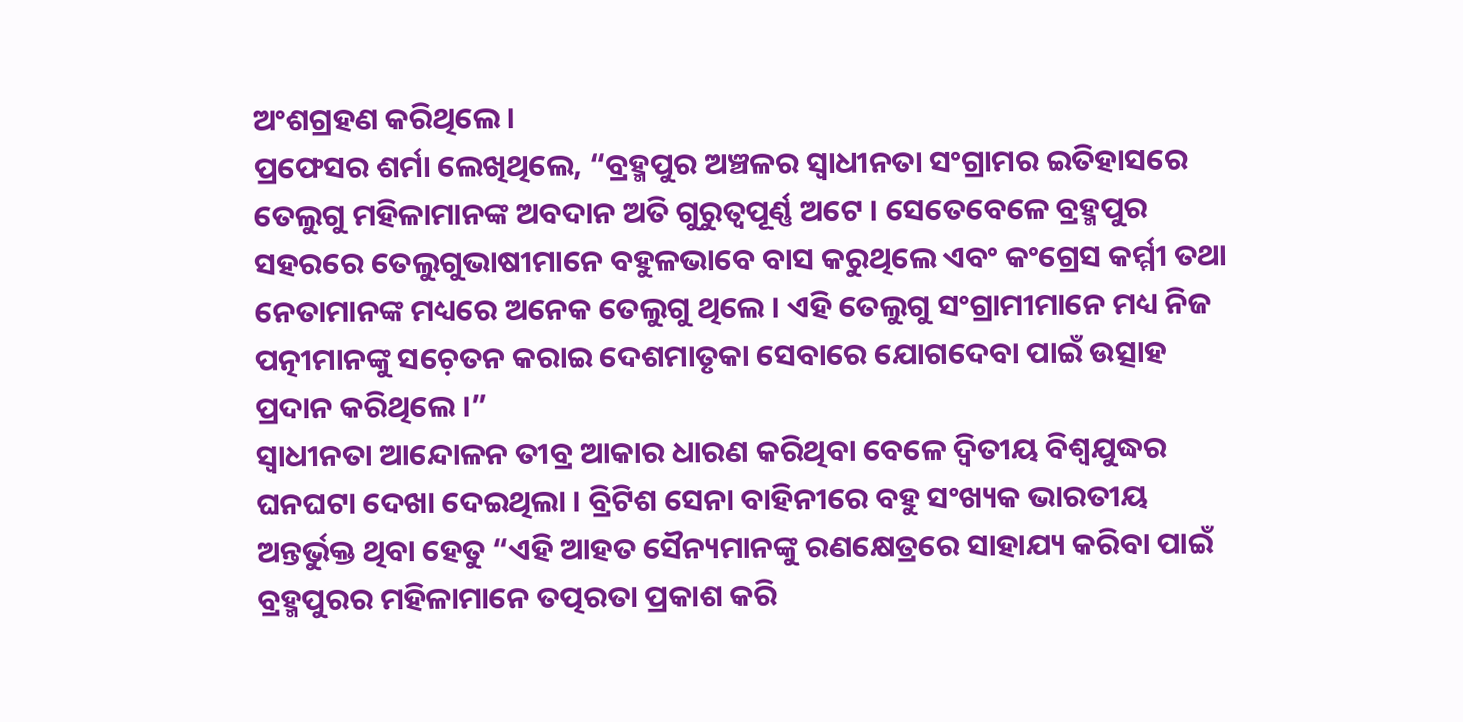ଅଂଶଗ୍ରହଣ କରିଥିଲେ ।
ପ୍ରଫେସର ଶର୍ମା ଲେଖିଥିଲେ, “ବ୍ରହ୍ମପୁର ଅଞ୍ଚଳର ସ୍ୱାଧୀନତା ସଂଗ୍ରାମର ଇତିହାସରେ ତେଲୁଗୁ ମହିଳାମାନଙ୍କ ଅବଦାନ ଅତି ଗୁରୁତ୍ୱପୂର୍ଣ୍ଣ ଅଟେ । ସେତେବେଳେ ବ୍ରହ୍ମପୁର ସହରରେ ତେଲୁଗୁଭାଷୀମାନେ ବହୁଳଭାବେ ବାସ କରୁଥିଲେ ଏବଂ କଂଗ୍ରେସ କର୍ମ୍ମୀ ତଥା ନେତାମାନଙ୍କ ମଧ୍ୟରେ ଅନେକ ତେଲୁଗୁ ଥିଲେ । ଏହି ତେଲୁଗୁ ସଂଗ୍ରାମୀମାନେ ମଧ୍ୟ ନିଜ ପତ୍ନୀମାନଙ୍କୁ ସଚ଼େତନ କରାଇ ଦେଶମାତୃକା ସେବାରେ ଯୋଗଦେବା ପାଇଁ ଉତ୍ସାହ ପ୍ରଦାନ କରିଥିଲେ ।”
ସ୍ୱାଧୀନତା ଆନ୍ଦୋଳନ ତୀବ୍ର ଆକାର ଧାରଣ କରିଥିବା ବେଳେ ଦ୍ୱିତୀୟ ବିଶ୍ୱଯୁଦ୍ଧର ଘନଘଟା ଦେଖା ଦେଇଥିଲା । ବ୍ରିଟିଶ ସେନା ବାହିନୀରେ ବହୁ ସଂଖ୍ୟକ ଭାରତୀୟ ଅନ୍ତର୍ଭୁକ୍ତ ଥିବା ହେତୁ “ଏହି ଆହତ ସୈନ୍ୟମାନଙ୍କୁ ରଣକ୍ଷେତ୍ରରେ ସାହାଯ୍ୟ କରିବା ପାଇଁ ବ୍ରହ୍ମପୁରର ମହିଳାମାନେ ତତ୍ପରତା ପ୍ରକାଶ କରି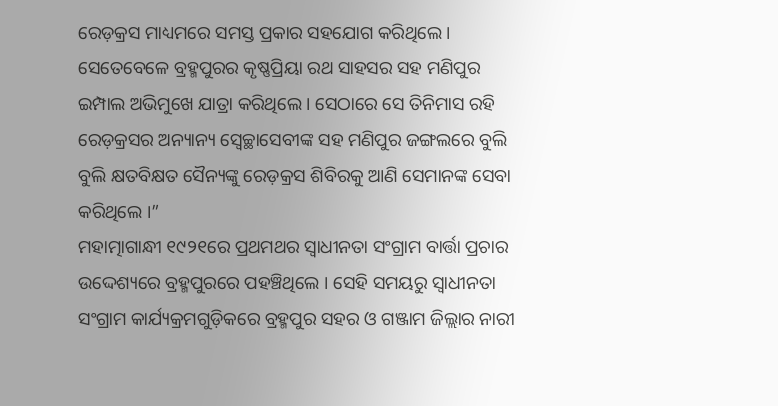ରେଡ଼କ୍ରସ ମାଧ୍ୟମରେ ସମସ୍ତ ପ୍ରକାର ସହଯୋଗ କରିଥିଲେ । ସେତେବେଳେ ବ୍ରହ୍ମପୁରର କୃଷ୍ଣପ୍ରିୟା ରଥ ସାହସର ସହ ମଣିପୁର ଇମ୍ପାଲ ଅଭିମୁଖେ ଯାତ୍ରା କରିଥିଲେ । ସେଠାରେ ସେ ତିନିମାସ ରହି ରେଡ଼କ୍ରସର ଅନ୍ୟାନ୍ୟ ସ୍ୱେଚ୍ଛାସେବୀଙ୍କ ସହ ମଣିପୁର ଜଙ୍ଗଲରେ ବୁଲି ବୁଲି କ୍ଷତବିକ୍ଷତ ସୈନ୍ୟଙ୍କୁ ରେଡ଼କ୍ରସ ଶିବିରକୁ ଆଣି ସେମାନଙ୍କ ସେବା କରିଥିଲେ ।”
ମହାତ୍ମାଗାନ୍ଧୀ ୧୯୨୧ରେ ପ୍ରଥମଥର ସ୍ୱାଧୀନତା ସଂଗ୍ରାମ ବାର୍ତ୍ତା ପ୍ରଚାର ଉଦ୍ଦେଶ୍ୟରେ ବ୍ରହ୍ମପୁରରେ ପହଞ୍ଚିଥିଲେ । ସେହି ସମୟରୁ ସ୍ୱାଧୀନତା ସଂଗ୍ରାମ କାର୍ଯ୍ୟକ୍ରମଗୁଡ଼ିକରେ ବ୍ରହ୍ମପୁର ସହର ଓ ଗଞ୍ଜାମ ଜିଲ୍ଲାର ନାରୀ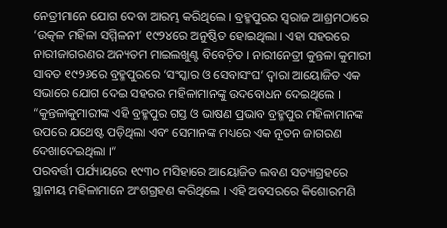ନେତ୍ରୀମାନେ ଯୋଗ ଦେବା ଆରମ୍ଭ କରିଥିଲେ । ବ୍ରହ୍ମପୁରର ସ୍ୱରାଜ ଆଶ୍ରମଠାରେ ‘ଉତ୍କଳ ମହିଳା ସମ୍ମିଳନୀ’ ୧୯୨୪ରେ ଅନୁଷ୍ଠିତ ହୋଇଥିଲା । ଏହା ସହରରେ ନାରୀଜାଗରଣର ଅନ୍ୟତମ ମାଇଲଖୁଣ୍ଟ ବିବେଚ଼ିତ । ନାରୀନେତ୍ରୀ କୁନ୍ତଳା କୁମାରୀ ସାବତ ୧୯୨୬ରେ ବ୍ରହ୍ମପୁରରେ ‘ସଂସ୍କାର ଓ ସେବାସଂଘ’ ଦ୍ୱାରା ଆୟୋଜିତ ଏକ ସଭାରେ ଯୋଗ ଦେଇ ସହରର ମହିଳାମାନଙ୍କୁ ଉଦବୋଧନ ଦେଇଥିଲେ । “କୁନ୍ତଳାକୁମାରୀଙ୍କ ଏହି ବ୍ରହ୍ମପୁର ଗସ୍ତ ଓ ଭାଷଣ ପ୍ରଭାବ ବ୍ରହ୍ମପୁର ମହିଳାମାନଙ୍କ ଉପରେ ଯଥେଷ୍ଟ ପଡ଼ିଥିଲା ଏବଂ ସେମାନଙ୍କ ମଧ୍ୟରେ ଏକ ନୂତନ ଜାଗରଣ ଦେଖାଦେଇଥିଲା ।“
ପରବର୍ତ୍ତୀ ପର୍ଯ୍ୟାୟରେ ୧୯୩୦ ମସିହାରେ ଆୟୋଜିତ ଲବଣ ସତ୍ୟାଗ୍ରହରେ ସ୍ଥାନୀୟ ମହିଳାମାନେ ଅଂଶଗ୍ରହଣ କରିଥିଲେ । ଏହି ଅବସରରେ କିଶୋରମଣି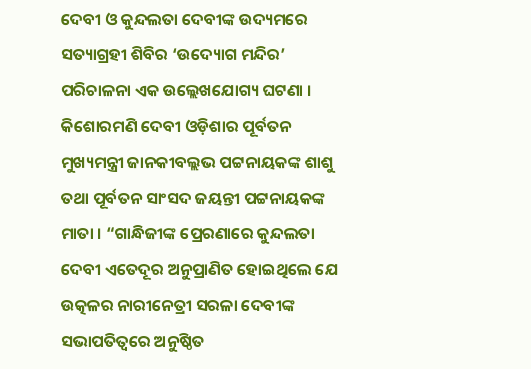ଦେବୀ ଓ କୁନ୍ଦଲତା ଦେବୀଙ୍କ ଉଦ୍ୟମରେ ସତ୍ୟାଗ୍ରହୀ ଶିବିର ‘ଉଦ୍ୟୋଗ ମନ୍ଦିର’ ପରିଚାଳନା ଏକ ଉଲ୍ଲେଖଯୋଗ୍ୟ ଘଟଣା । କିଶୋରମଣି ଦେବୀ ଓଡ଼ିଶାର ପୂର୍ବତନ ମୁଖ୍ୟମନ୍ତ୍ରୀ ଜାନକୀବଲ୍ଲଭ ପଟ୍ଟନାୟକଙ୍କ ଶାଶୁ ତଥା ପୂର୍ବତନ ସାଂସଦ ଜୟନ୍ତୀ ପଟ୍ଟନାୟକଙ୍କ ମାତା । “ଗାନ୍ଧିଜୀଙ୍କ ପ୍ରେରଣାରେ କୁନ୍ଦଲତା ଦେବୀ ଏତେଦୂର ଅନୁପ୍ରାଣିତ ହୋଇଥିଲେ ଯେ ଉତ୍କଳର ନାରୀନେତ୍ରୀ ସରଳା ଦେବୀଙ୍କ ସଭାପତିତ୍ୱରେ ଅନୁଷ୍ଠିତ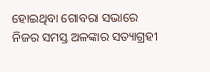ହୋଇଥିବା ଗୋବରା ସଭାରେ ନିଜର ସମସ୍ତ ଅଳଙ୍କାର ସତ୍ୟାଗ୍ରହୀ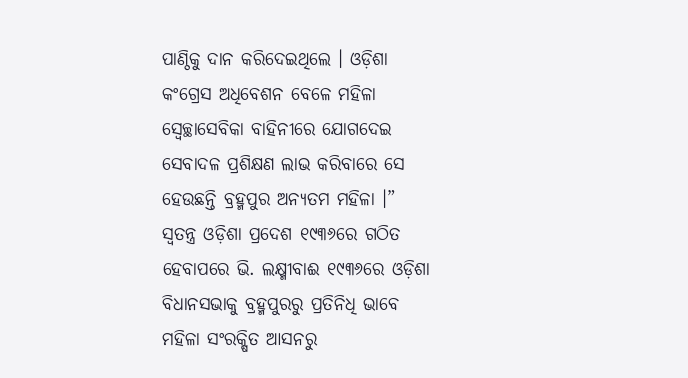ପାଣ୍ଠିକୁ ଦାନ କରିଦେଇଥିଲେ । ଓଡ଼ିଶା କଂଗ୍ରେସ ଅଧିବେଶନ ବେଳେ ମହିଳା ସ୍ୱେଚ୍ଛାସେବିକା ବାହିନୀରେ ଯୋଗଦେଇ ସେବାଦଳ ପ୍ରଶିକ୍ଷଣ ଲାଭ କରିବାରେ ସେ ହେଉଛନ୍ତି ବ୍ରହ୍ମପୁର ଅନ୍ୟତମ ମହିଳା ।”
ସ୍ୱତନ୍ତ୍ର ଓଡ଼ିଶା ପ୍ରଦେଶ ୧୯୩୬ରେ ଗଠିତ ହେବାପରେ ଭି. ଲକ୍ଷ୍ମୀବାଈ ୧୯୩୬ରେ ଓଡ଼ିଶା ବିଧାନସଭାକୁ ବ୍ରହ୍ମପୁରରୁ ପ୍ରତିନିଧି ଭାବେ ମହିଳା ସଂରକ୍ଷିତ ଆସନରୁ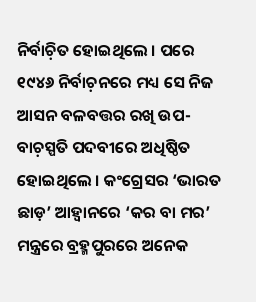ନିର୍ବାଚ଼ିତ ହୋଇଥିଲେ । ପରେ ୧୯୪୬ ନିର୍ବାଚ଼ନରେ ମଧ୍ୟ ସେ ନିଜ ଆସନ ବଳବତ୍ତର ରଖି ଉପ-ବାଚ଼ସ୍ପତି ପଦବୀରେ ଅଧିଷ୍ଠିତ ହୋଇଥିଲେ । କଂଗ୍ରେସର ‘ଭାରତ ଛାଡ଼’ ଆହ୍ୱାନରେ ‘କର ବା ମର’ ମନ୍ତ୍ରରେ ବ୍ରହ୍ମପୁରରେ ଅନେକ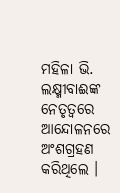ମହିଳା ଭି. ଲକ୍ଷ୍ମୀବାଈଙ୍କ ନେତୃତ୍ୱରେ ଆନ୍ଦୋଳନରେ ଅଂଶଗ୍ରହଣ କରିଥିଲେ ।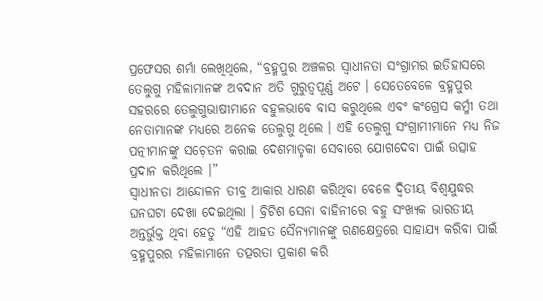ପ୍ରଫେସର ଶର୍ମା ଲେଖିଥିଲେ, “ବ୍ରହ୍ମପୁର ଅଞ୍ଚଳର ସ୍ୱାଧୀନତା ସଂଗ୍ରାମର ଇତିହାସରେ ତେଲୁଗୁ ମହିଳାମାନଙ୍କ ଅବଦାନ ଅତି ଗୁରୁତ୍ୱପୂର୍ଣ୍ଣ ଅଟେ । ସେତେବେଳେ ବ୍ରହ୍ମପୁର ସହରରେ ତେଲୁଗୁଭାଷୀମାନେ ବହୁଳଭାବେ ବାସ କରୁଥିଲେ ଏବଂ କଂଗ୍ରେସ କର୍ମ୍ମୀ ତଥା ନେତାମାନଙ୍କ ମଧ୍ୟରେ ଅନେକ ତେଲୁଗୁ ଥିଲେ । ଏହି ତେଲୁଗୁ ସଂଗ୍ରାମୀମାନେ ମଧ୍ୟ ନିଜ ପତ୍ନୀମାନଙ୍କୁ ସଚ଼େତନ କରାଇ ଦେଶମାତୃକା ସେବାରେ ଯୋଗଦେବା ପାଇଁ ଉତ୍ସାହ ପ୍ରଦାନ କରିଥିଲେ ।”
ସ୍ୱାଧୀନତା ଆନ୍ଦୋଳନ ତୀବ୍ର ଆକାର ଧାରଣ କରିଥିବା ବେଳେ ଦ୍ୱିତୀୟ ବିଶ୍ୱଯୁଦ୍ଧର ଘନଘଟା ଦେଖା ଦେଇଥିଲା । ବ୍ରିଟିଶ ସେନା ବାହିନୀରେ ବହୁ ସଂଖ୍ୟକ ଭାରତୀୟ ଅନ୍ତର୍ଭୁକ୍ତ ଥିବା ହେତୁ “ଏହି ଆହତ ସୈନ୍ୟମାନଙ୍କୁ ରଣକ୍ଷେତ୍ରରେ ସାହାଯ୍ୟ କରିବା ପାଇଁ ବ୍ରହ୍ମପୁରର ମହିଳାମାନେ ତତ୍ପରତା ପ୍ରକାଶ କରି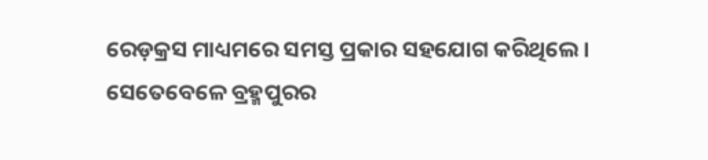ରେଡ଼କ୍ରସ ମାଧ୍ୟମରେ ସମସ୍ତ ପ୍ରକାର ସହଯୋଗ କରିଥିଲେ । ସେତେବେଳେ ବ୍ରହ୍ମପୁରର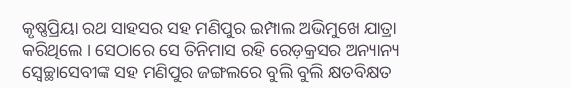କୃଷ୍ଣପ୍ରିୟା ରଥ ସାହସର ସହ ମଣିପୁର ଇମ୍ପାଲ ଅଭିମୁଖେ ଯାତ୍ରା କରିଥିଲେ । ସେଠାରେ ସେ ତିନିମାସ ରହି ରେଡ଼କ୍ରସର ଅନ୍ୟାନ୍ୟ ସ୍ୱେଚ୍ଛାସେବୀଙ୍କ ସହ ମଣିପୁର ଜଙ୍ଗଲରେ ବୁଲି ବୁଲି କ୍ଷତବିକ୍ଷତ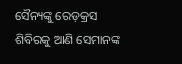ସୈନ୍ୟଙ୍କୁ ରେଡ଼କ୍ରସ ଶିବିରକୁ ଆଣି ସେମାନଙ୍କ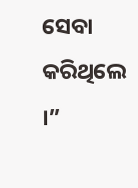ସେବା କରିଥିଲେ ।”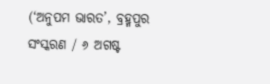(‘ଅନୁପମ ଭାରତ’, ବ୍ରହ୍ମପୁର ସଂସ୍କରଣ / ୬ ଅଗଷ୍ଟ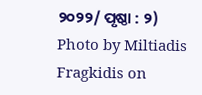୨୦୨୨/ ପୃଷ୍ଠା : ୨)
Photo by Miltiadis Fragkidis on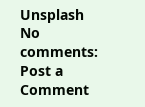Unsplash
No comments:
Post a Comment